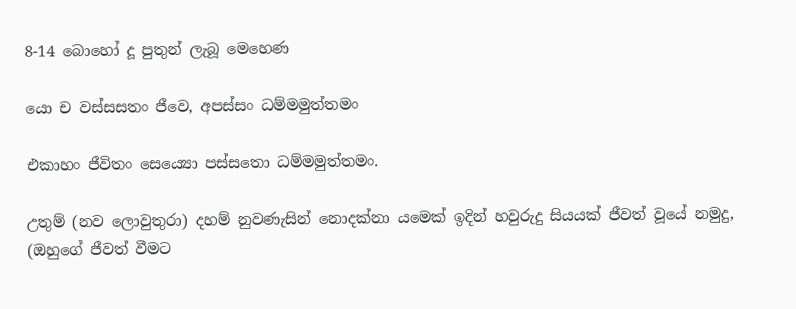8-14 බොහෝ දූ පුතුන් ලැබූ මෙහෙණ

යො ච වස්සසතං ජීවෙ, අපස්සං ධම්මමුත්තමං

එකාහං ජීවිතං සෙය්‍යො පස්සතො ධම්මමුත්තමං.

උතුම් (නව ලොවුතුරා) දහම් නුවණැසින් නොදක්නා යමෙක් ඉදින් හවුරුදු සියයක් ජීවත් වූයේ නමුදු, (ඔහුගේ ජීවත් වීමට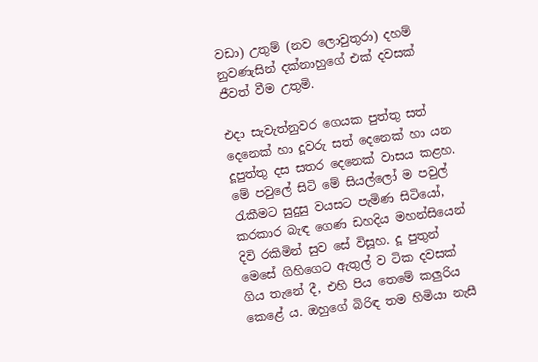වඩා) උතුම් (නව ලොවුතුරා) දහම් නුවණැසින් දක්නාහුගේ එක් දවසක් ජීවත් වීම උතුමි.

එදා සැවැත්නුවර ගෙයක පුත්තු සත් දෙනෙක් හා දූවරු සත් දෙනෙක් හා යන දූපුත්තු දස සතර දෙනෙක් වාසය කළහ. මේ පවුලේ සිටි මේ සියල්ලෝ ම පවුල් රැකීමට සුදුසු වයසට පැමිණ සිටියෝ, කරකාර බැඳ ගෙණ ඩහදිය මහන්සියෙන් දිවි රකිමින් සුව සේ විසූහ. දූ පුතුන් මෙසේ ගිහිගෙට ඇතුල් ව ටික දවසක් ගිය තැනේ දී, එහි පිය තෙමේ කලුරිය කෙළේ ය. ඔහුගේ බිරිඳ තම හිමියා නැසී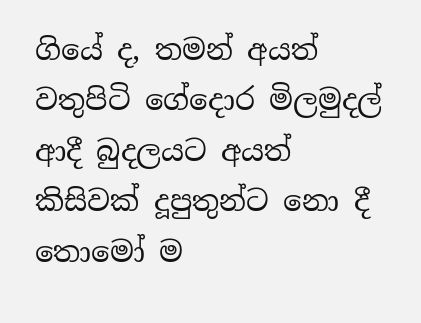ගියේ ද, තමන් අයත් වතුපිටි ගේදොර මිලමුදල් ආදී බුදලයට අයත් කිසිවක් දූපුතුන්ට නො දී තොමෝ ම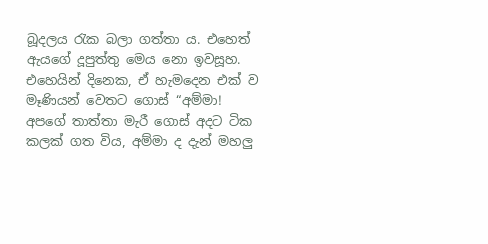බූදලය රැක බලා ගත්තා ය. එහෙත් ඇයගේ දූපුත්තු මෙය නො ඉවසූහ. එහෙයින් දිනෙක, ඒ හැමදෙන එක් ව මෑණියන් වෙතට ගොස් “අම්මා! අපගේ තාත්තා මැරී ගොස් අදට ටික කලක් ගත විය, අම්මා ද දැන් මහලු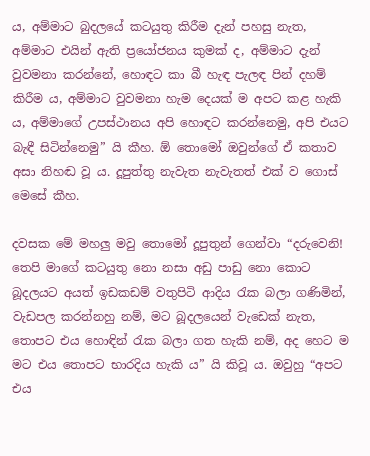ය, අම්මාට බුදලයේ කටයුතු කිරීම දැන් පහසු නැත, අම්මාට එයින් ඇති ප්‍රයෝජනය කුමක් ද, අම්මාට දැන් වුවමනා කරන්නේ, හොඳට කා බී හැඳ පැලඳ පින් දහම් කිරීම ය, අම්මාට වුවමනා හැම දෙයක් ම අපට කළ හැකි ය, අම්මාගේ උපස්ථානය අපි හොඳට කරන්නෙමු, අපි එයට බැඳී සිටින්නෙමු” යි කීහ. ඕ තොමෝ ඔවුන්ගේ ඒ කතාව අසා නිහඬ වූ ය. දූපුත්තු නැවැත නැවැතත් එක් ව ගොස් මෙසේ කීහ.

දවසක මේ මහලු මවු තොමෝ දූපුතුන් ගෙන්වා “දරුවෙනි! තෙපි මාගේ කටයුතු නො නසා අඩු පාඩු නො කොට බූදලයට අයත් ඉඩකඩම් වතුපිටි ආදිය රැක බලා ගණිමින්, වැඩපල කරන්නහු නම්, මට බූදලයෙන් වැඩෙක් නැත, තොපට එය හොඳින් රැක බලා ගත හැකි නම්, අද හෙට ම මට එය තොපට භාරදිය හැකි ය” යි කිවූ ය. ඔවුහු “අපට එය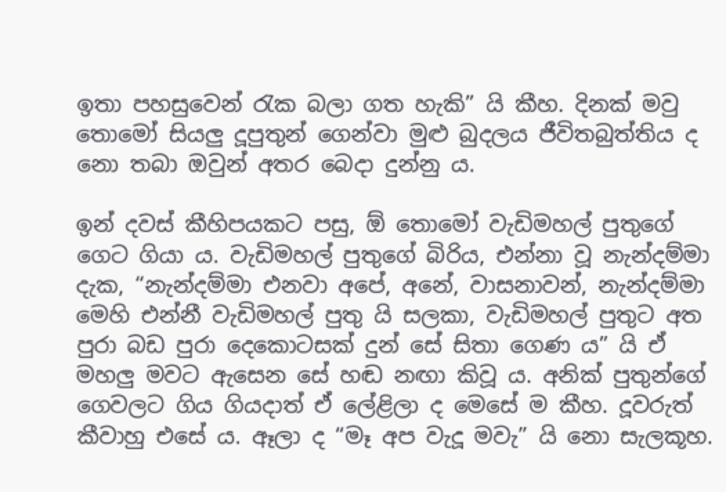ඉතා පහසුවෙන් රැක බලා ගත හැකි” යි කීහ. දිනක් මවු තොමෝ සියලු දූපුතුන් ගෙන්වා මුළු බුදලය ජීවිතබුත්තිය ද නො තබා ඔවුන් අතර බෙදා දුන්නු ය.

ඉන් දවස් කීහිපයකට පසු, ඕ තොමෝ වැඩිමහල් පුතුගේ ගෙට ගියා ය. වැඩිමහල් පුතුගේ බිරිය, එන්නා වූ නැන්දම්මා දැක, “නැන්දම්මා එනවා අපේ, අනේ, වාසනාවන්, නැන්දම්මා මෙහි එන්නී වැඩිමහල් පුතු යි සලකා, වැඩිමහල් පුතුට අත පුරා බඩ පුරා දෙකොටසක් දුන් සේ සිතා ගෙණ ය” යි ඒ මහලු මවට ඇසෙන සේ හඬ නඟා කිවූ ය. අනික් පුතුන්ගේ ගෙවලට ගිය ගියදාත් ඒ ලේළිලා ද මෙසේ ම කීහ. දූවරුත් කීවාහු එසේ ය. ඈලා ද “මෑ අප වැදූ මවැ” යි නො සැලකූහ.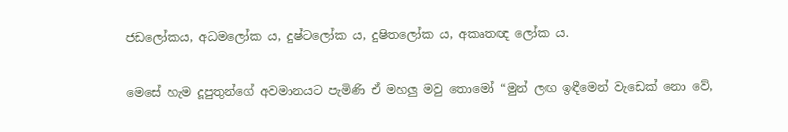ජඩලෝකය, අධමලෝක ය, දුෂ්ටලෝක ය, දුෂිතලෝක ය, අකෘතඥ ලෝක ය.

මෙසේ හැම දූපුතුන්ගේ අවමානයට පැමිණි ඒ මහලු මවු තොමෝ “මුන් ලඟ ඉඳීමෙන් වැඩෙක් නො වේ,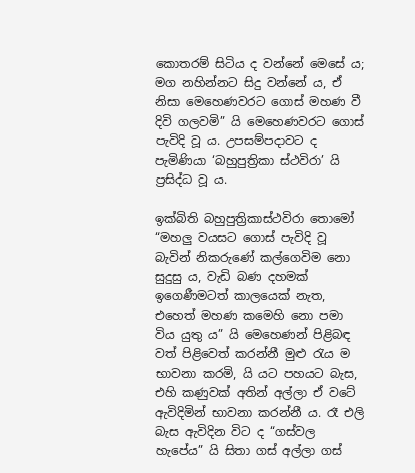කොතරම් සිටිය ද වන්නේ මෙසේ ය; මග නහින්නට සිදු වන්නේ ය, ඒ නිසා මෙහෙණවරට ගොස් මහණ වී දිවි ගලවමි” යි මෙහෙණවරට ගොස් පැවිදි වූ ය. උපසම්පදාවට ද පැමිණියා ‘බහුපුත්‍රිකා ස්ථවිරා’ යි ප්‍රසිද්ධ වූ ය.

ඉක්බිති බහුපුත්‍රිකාස්ථවිරා තොමෝ “මහලු වයසට ගොස් පැවිදි වූ බැවින් නිකරුණේ කල්ගෙවිම නො සුදුසු ය, වැඩි බණ දහමක් ඉගෙණීමටත් කාලයෙක් නැත, එහෙත් මහණ කමෙහි නො පමා විය යුතු ය” යි මෙහෙණන් පිළිබඳ වත් පිළිවෙත් කරන්නී මුළු රැය ම භාවනා කරමි, යි යට පහයට බැස, එහි කණුවක් අතින් අල්ලා ඒ වටේ ඇවිදිමින් භාවනා කරන්නී ය. රෑ එලි බැස ඇවිදින විට ද “ගස්වල හැපේය” යි සිතා ගස් අල්ලා ගස්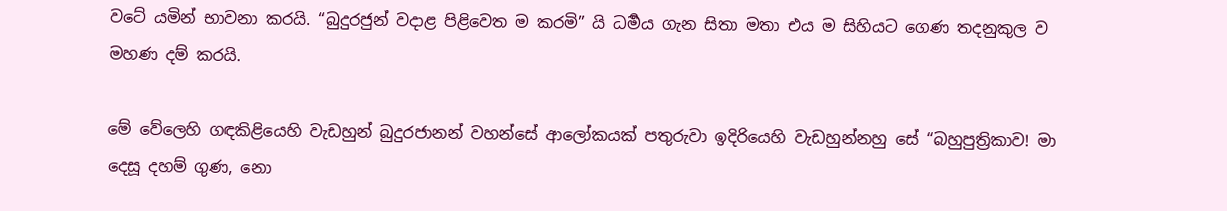වටේ යමින් භාවනා කරයි. “බුදුරජුන් වදාළ පිළිවෙත ම කරමි” යි ධර්‍මය ගැන සිතා මතා එය ම සිහියට ගෙණ තදනුකුල ව මහණ දම් කරයි.

මේ වේලෙහි ගඳකිළියෙහි වැඩහුන් බුදුරජානන් වහන්සේ ආලෝකයක් පතුරුවා ඉදිරියෙහි වැඩහුන්නහු සේ “බහුපුත්‍රිකාව! මා දෙසූ දහම් ගුණ, නො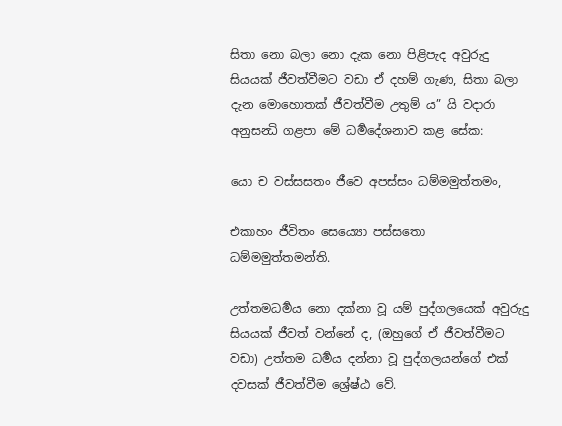සිතා නො බලා නො දැක නො පිළිපැද අවුරුදු සියයක් ජීවත්වීමට වඩා ඒ දහම් ගැණ, සිතා බලා දැන මොහොතක් ජීවත්වීම උතුම් ය” යි වදාරා අනුසන්‍ධි ගළපා මේ ධර්‍මදේශනාව කළ සේක:

යො ච වස්සසතං ජීවෙ අපස්සං ධම්මමුත්තමං,

එකාහං ජීවිතං සෙය්‍යො පස්සතො ධම්මමුත්තමන්ති.

උත්තමධර්‍මය නො දක්නා වූ යම් පුද්ගලයෙක් අවුරුදු සියයක් ජීවත් වන්නේ ද, (ඔහුගේ ඒ ජීවත්වීමට වඩා) උත්තම ධර්‍මය දන්නා වූ පුද්ගලයන්ගේ එක් දවසක් ජීවත්වීම ශ්‍රේෂ්ඨ වේ.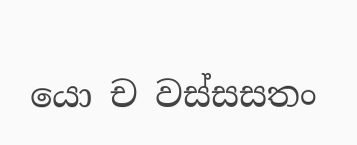යො ච වස්සසතං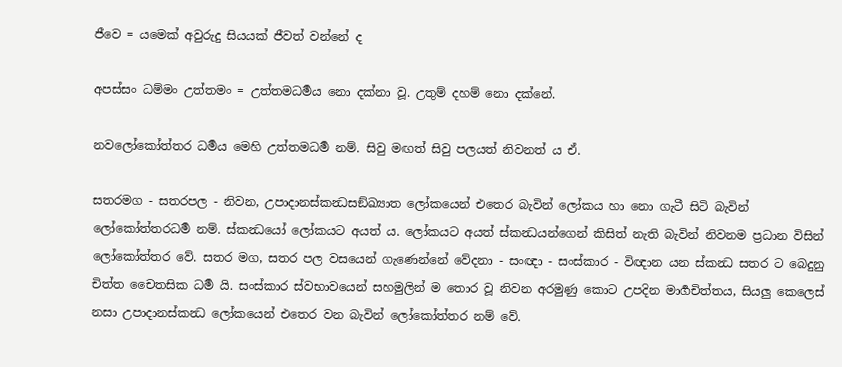ජීවෙ = යමෙක් අවුරුදු සියයක් ජීවත් වන්නේ ද

අපස්සං ධම්මං උත්තමං = උත්තමධර්‍මය නො දක්නා වූ. උතුම් දහම් නො දක්නේ.

නවලෝකෝත්තර ධර්‍මය මෙහි උත්තමධර්‍ම නම්. සිවු මඟත් සිවු පලයත් නිවනත් ය ඒ.

සතරමග - සතරපල - නිවන, උපාදානස්කන්‍ධසඞ්ඛ්‍යාත ලෝකයෙන් එතෙර බැවින් ලෝකය හා නො ගැටී සිටි බැවින් ලෝකෝත්තරධර්‍ම නම්. ස්කන්‍ධයෝ ලෝකයට අයත් ය. ලෝකයට අයත් ස්කන්‍ධයන්ගෙන් කිසිත් නැති බැවින් නිවනම ප්‍රධාන විසින් ලෝකෝත්තර වේ. සතර මග, සතර පල වසයෙන් ගැණෙන්නේ වේදනා - සංඥා - සංස්කාර - විඥාන යන ස්කන්‍ධ සතර ට බෙදුනු චිත්ත චෛතසික ධර්‍ම යි. සංස්කාර ස්වභාවයෙන් සහමුලින් ම තොර වූ නිවන අරමුණු කොට උපදින මාර්‍ගචිත්තය, සියලු කෙලෙස් නසා උපාදානස්කන්‍ධ ලෝකයෙන් එතෙර වන බැවින් ලෝකෝත්තර නම් වේ.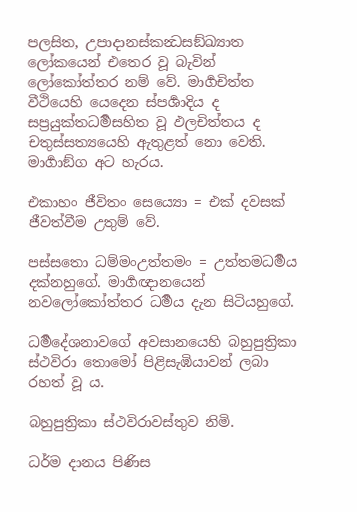පලසිත, උපාදානස්කන්‍ධසඞ්ඛ්‍යාත ලෝකයෙන් එතෙර වූ බැවින් ලෝකෝත්තර නම් වේ. මාර්‍ගචිත්ත වීථියෙහි යෙදෙන ස්පර්‍ශාදිය ද සප්‍රයුක්තධර්‍මසහිත වූ ඵලචිත්තය ද චතුස්සත්‍යයෙහි ඇතුළත් නො වෙති. මාර්‍ගාඞ්ග අට හැරය.

එකාහං ජීවිතං සෙය්‍යො = එක් දවසක් ජීවත්වීම උතුම් වේ.

පස්සතො ධම්මංඋත්තමං = උත්තමධර්‍මය දක්නහුගේ. මාර්‍ගඥානයෙන් නවලෝකෝත්තර ධර්‍මය දැන සිටියහුගේ.

ධර්‍මදේශනාවගේ අවසානයෙහි බහුපුත්‍රිකා ස්ථවිරා තොමෝ පිළිසැඹියාවන් ලබා රහත් වූ ය.

බහුපුත්‍රිකා ස්ථවිරාවස්තුව නිමි.

ධර්ම දානය පිණිස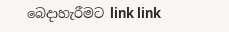බෙදාහැරීමට link link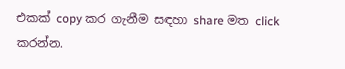එකක් copy කර ගැනීම සඳහා share මත click කරන්න.